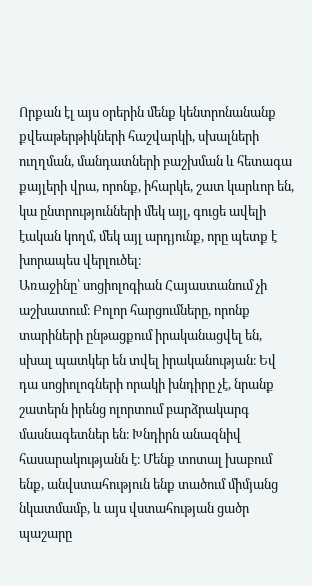Որքան էլ այս օրերին մենք կենտրոնանանք քվեաթերթիկների հաշվարկի, սխալների ուղղման, մանդատների բաշխման և հետագա քայլերի վրա, որոնք, իհարկե, շատ կարևոր են, կա ընտրությունների մեկ այլ, գուցե ավելի էական կողմ, մեկ այլ արդյունք, որը պետք է խորապես վերլուծել։
Առաջինը՝ սոցիոլոգիան Հայաստանում չի աշխատում։ Բոլոր հարցումները, որոնք տարիների ընթացքում իրականացվել են, սխալ պատկեր են տվել իրականության։ Եվ դա սոցիոլոգների որակի խնդիրը չէ, նրանք շատերն իրենց ոլորտում բարձրակարգ մասնագետներ են։ Խնդիրն անազնիվ հասարակությանն է։ Մենք տոտալ խաբում ենք, անվստահություն ենք տածում միմյանց նկատմամբ, և այս վստահության ցածր պաշարը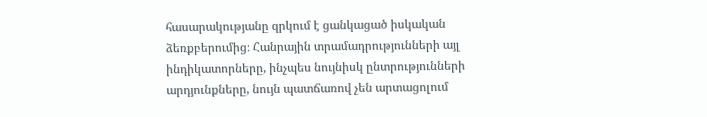հասարակությանը զրկում է ցանկացած իսկական ձեռքբերումից։ Հանրային տրամադրությունների այլ ինդիկատորները, ինչպես նույնիսկ ընտրությունների արդյունքները, նույն պատճառով չեն արտացոլում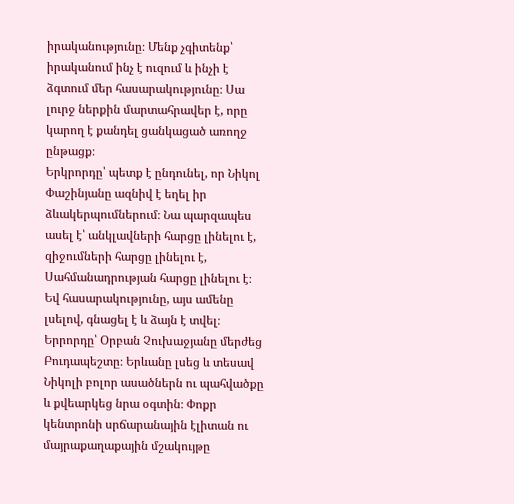իրականությունը։ Մենք չգիտենք՝ իրականում ինչ է ուզում և ինչի է ձգտում մեր հասարակությունը։ Սա լուրջ ներքին մարտահրավեր է, որը կարող է քանդել ցանկացած առողջ ընթացք։
Երկրորդը՝ պետք է ընդունել, որ Նիկոլ Փաշինյանը ազնիվ է եղել իր ձևակերպումներում։ Նա պարզապես ասել է՝ անկլավների հարցը լինելու է, զիջումների հարցը լինելու է, Սահմանադրության հարցը լինելու է։ Եվ հասարակությունը, այս ամենը լսելով, գնացել է և ձայն է տվել։
Երրորդը՝ Օրբան Չուխաջյանը մերժեց Բուդապեշտը։ Երևանը լսեց և տեսավ Նիկոլի բոլոր ասածներն ու պահվածքը և քվեարկեց նրա օգտին։ Փոքր կենտրոնի սրճարանային էլիտան ու մայրաքաղաքային մշակույթը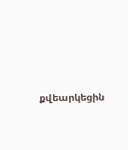քվեարկեցին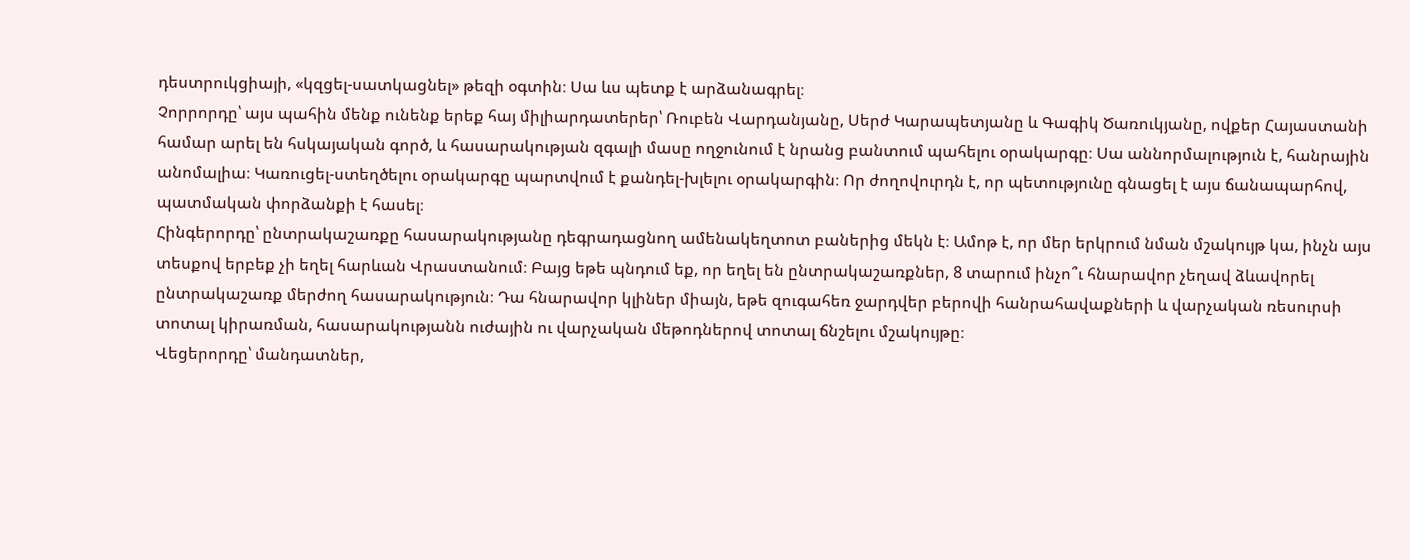դեստրուկցիայի, «կզցել-սատկացնել» թեզի օգտին։ Սա ևս պետք է արձանագրել։
Չորրորդը՝ այս պահին մենք ունենք երեք հայ միլիարդատերեր՝ Ռուբեն Վարդանյանը, Սերժ Կարապետյանը և Գագիկ Ծառուկյանը, ովքեր Հայաստանի համար արել են հսկայական գործ, և հասարակության զգալի մասը ողջունում է նրանց բանտում պահելու օրակարգը։ Սա աննորմալություն է, հանրային անոմալիա։ Կառուցել-ստեղծելու օրակարգը պարտվում է քանդել-խլելու օրակարգին։ Որ ժողովուրդն է, որ պետությունը գնացել է այս ճանապարհով, պատմական փորձանքի է հասել։
Հինգերորդը՝ ընտրակաշառքը հասարակությանը դեգրադացնող ամենակեղտոտ բաներից մեկն է։ Ամոթ է, որ մեր երկրում նման մշակույթ կա, ինչն այս տեսքով երբեք չի եղել հարևան Վրաստանում։ Բայց եթե պնդում եք, որ եղել են ընտրակաշառքներ, 8 տարում ինչո՞ւ հնարավոր չեղավ ձևավորել ընտրակաշառք մերժող հասարակություն։ Դա հնարավոր կլիներ միայն, եթե զուգահեռ ջարդվեր բերովի հանրահավաքների և վարչական ռեսուրսի տոտալ կիրառման, հասարակությանն ուժային ու վարչական մեթոդներով տոտալ ճնշելու մշակույթը։
Վեցերորդը՝ մանդատներ,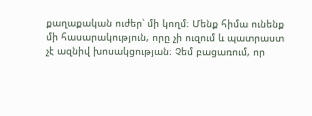քաղաքական ուժեր՝ մի կողմ։ Մենք հիմա ունենք մի հասարակություն, որը չի ուզում և պատրաստ չէ ազնիվ խոսակցության։ Չեմ բացառում, որ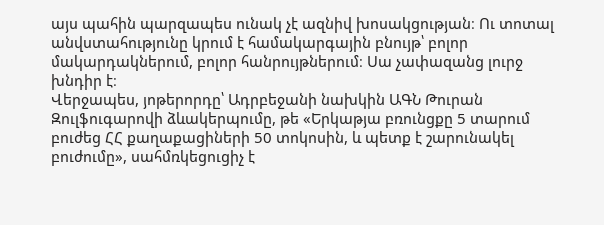այս պահին պարզապես ունակ չէ ազնիվ խոսակցության։ Ու տոտալ անվստահությունը կրում է համակարգային բնույթ՝ բոլոր մակարդակներում, բոլոր հանրույթներում։ Սա չափազանց լուրջ խնդիր է։
Վերջապես, յոթերորդը՝ Ադրբեջանի նախկին ԱԳՆ Թուրան Զուլֆուգարովի ձևակերպումը, թե «Երկաթյա բռունցքը 5 տարում բուժեց ՀՀ քաղաքացիների 50 տոկոսին, և պետք է շարունակել բուժումը», սահմռկեցուցիչ է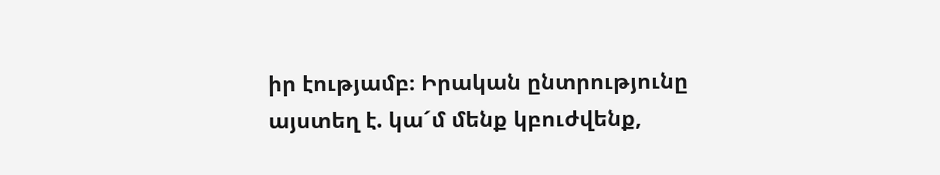իր էությամբ։ Իրական ընտրությունը այստեղ է. կա´մ մենք կբուժվենք,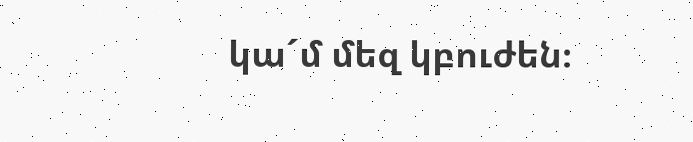կա´մ մեզ կբուժեն։